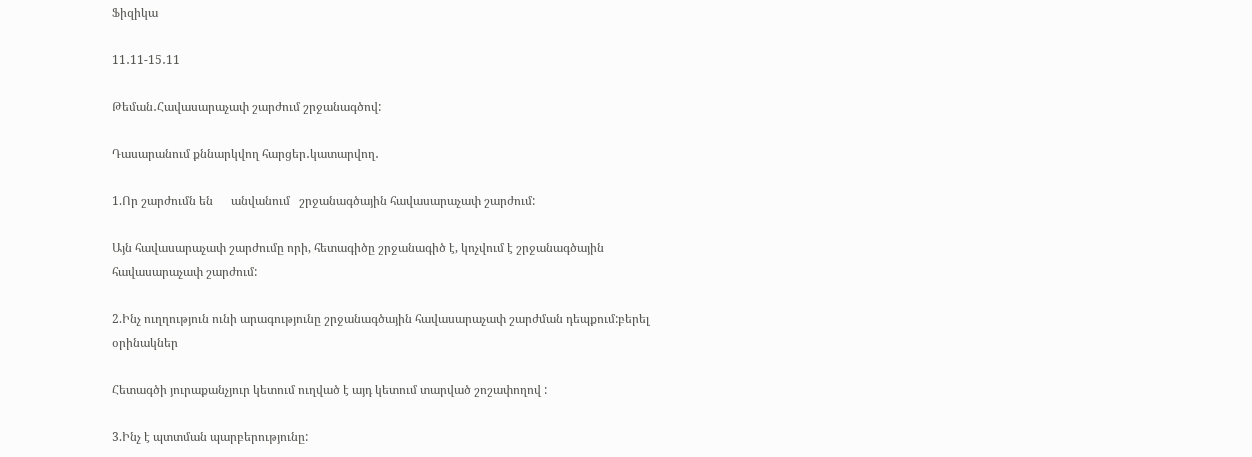Ֆիզիկա

11․11-15․11

Թեման․Հավասարաչափ շարժում շրջանագծով:

Դասարանում քննարկվող հարցեր․կատարվող․

1.Որ շարժումն են      անվանում   շրջանագծային հավասարաչափ շարժում:

Այն հավասարաչափ շարժումը որի, հետագիծը շրջանագիծ է, կոչվում է շրջանագծային հավասարաչափ շարժում:

2.Ինչ ուղղություն ունի արագությունը շրջանագծային հավասարաչափ շարժման դեպքում:բերել օրինակներ

Հետագծի յուրաքանչյուր կետում ուղված է այդ կետում տարված շոշափողով :

3.Ինչ է պտտման պարբերությունը: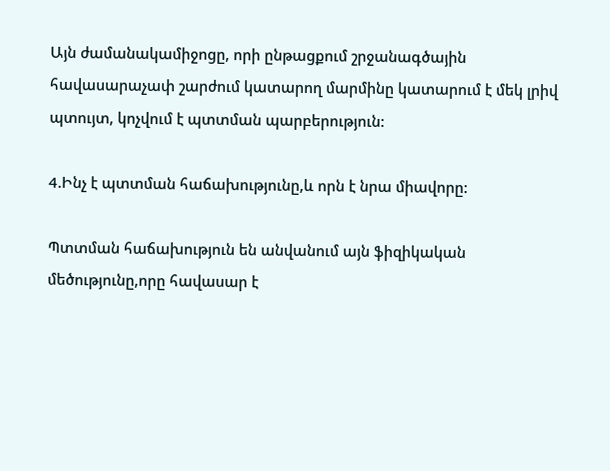Այն ժամանակամիջոցը, որի ընթացքում շրջանագծային հավասարաչափ շարժում կատարող մարմինը կատարում է մեկ լրիվ պտույտ, կոչվում է պտտման պարբերություն:

4.Ինչ է պտտման հաճախությունը,և որն է նրա միավորը:

Պտտման հաճախություն են անվանում այն ֆիզիկական մեծությունը,որը հավասար է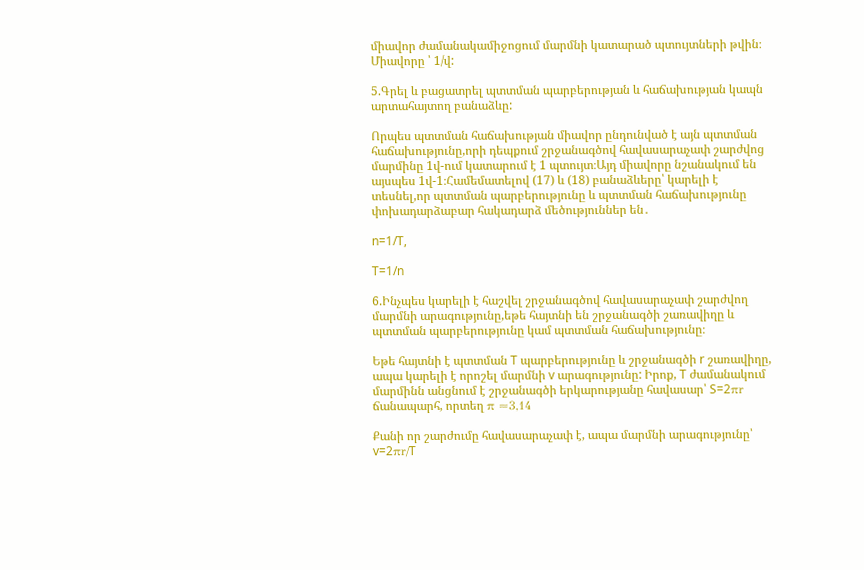միավոր ժամանակամիջոցում մարմնի կատարած պտույտների թվին։ Միավորը ՝ 1/վ:

5.Գրել և բացատրել պտտման պարբերության և հաճախության կապն արտահայտող բանաձևը:

Որպես պտտման հաճախության միավոր ընդունված է այն պտտման հաճախությունը,որի դեպքում շրջանագծով հավասարաչափ շարժվոց մարմինը 1վ-ում կատարում է 1 պտույտ։Այդ միավորը նշանակում են այսպես 1վ-1։Համեմատելով (17) և (18) բանաձևերը՝ կարելի է տեսնել,որ պտտման պարբերությունը և պտտման հաճախությունը փոխադարձաբար հակադարձ մեծություններ են․

n=1/T,

T=1/n

6.Ինչպես կարելի է հաշվել շրջանագծով հավասարաչափ շարժվող մարմնի արագությունը,եթե հայտնի են շրջանագծի շառավիղը և պտտման պարբերությունը կամ պտտման հաճախությունը։

Եթե հայտնի է պտտման T պարբերությունը և շրջանագծի r շառավիղը, ապա կարելի է որոշել մարմնի v արագությունը: Իրոք, T ժամանակում մարմինն անցնում է շրջանագծի երկարությանը հավասար՝ S=2πr ճանապարհ, որտեղ π ≈3,14

Քանի որ շարժումը հավասարաչափ է, ապա մարմնի արագությունը՝ v=2πr/T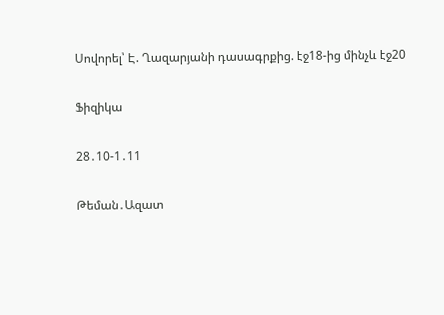Սովորել՝ Է. Ղազարյանի դասագրքից. էջ18-ից մինչև էջ20

Ֆիզիկա

28․10-1․11

Թեման․Ազատ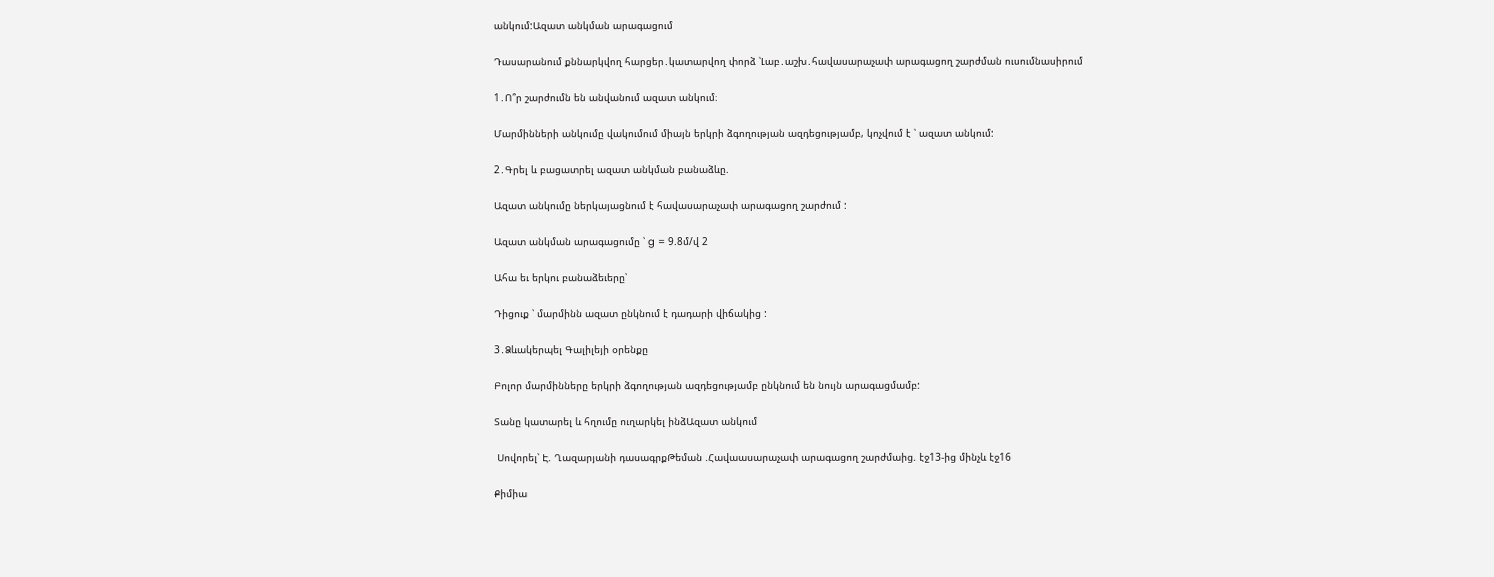անկում:Ազատ անկման արագացում

Դասարանում քննարկվող հարցեր․կատարվող փորձ ՝Լաբ․աշխ․հավասարաչափ արագացող շարժման ուսումնասիրում

1․Ո՞ր շարժումն են անվանում ազատ անկում։

Մարմինների անկումը վակումում միայն երկրի ձգողության ազդեցությամբ, կոչվում է ՝ ազատ անկում:

2․Գրել և բացատրել ազատ անկման բանաձևը.

Ազատ անկումը ներկայացնում է հավասարաչափ արագացող շարժում :

Ազատ անկման արագացումը ՝ g = 9.8մ/վ 2

Ահա եւ երկու բանաձեւերը՝

Դիցուք ՝ մարմինն ազատ ընկնում է դադարի վիճակից :

3․Ձևակերպել Գալիլեյի օրենքը

Բոլոր մարմինները երկրի ձգողության ազդեցությամբ ընկնում են նույն արագացմամբ:

Տանը կատարել և հղումը ուղարկել ինձԱզատ անկում

 Սովորել՝ Է. Ղազարյանի դասագրքԹեման .Հավաասարաչափ արագացող շարժմաից. էջ13-ից մինչև էջ16

Քիմիա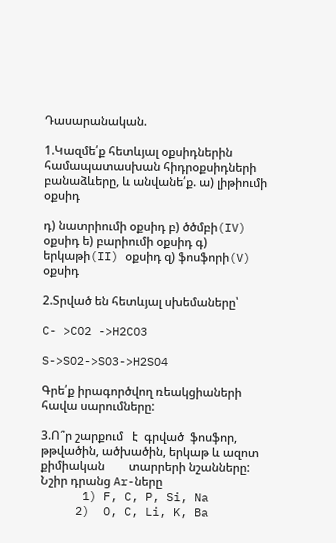Դասարանական.

1.Կազմե՛ք հետևյալ օքսիդներին համապատասխան հիդրօքսիդների բանաձևերը, և անվանե՛ք. ա) լիթիումի օքսիդ

դ) նատրիումի օքսիդ բ) ծծմբի(IV) օքսիդ ե) բարիումի օքսիդ գ) երկաթի(II) օքսիդ զ) ֆոսֆորի(V) օքսիդ

2.Տրված են հետևյալ սխեմաները՝

C- >CO2 ->H2CO3

S->SO2->SO3->H2SO4

Գրե՛ք իրագործվող ռեակցիաների հավա սարումները:

3.Ո՞ր շարքում   է  գրված  ֆոսֆոր, թթվածին, ածխածին, երկաթ և ազոտ   քիմիական        տարրերի նշանները: Նշիր դրանց Ar-ները
      1) F, C, P, Si, Na
     2)  O, C, Li, K, Ba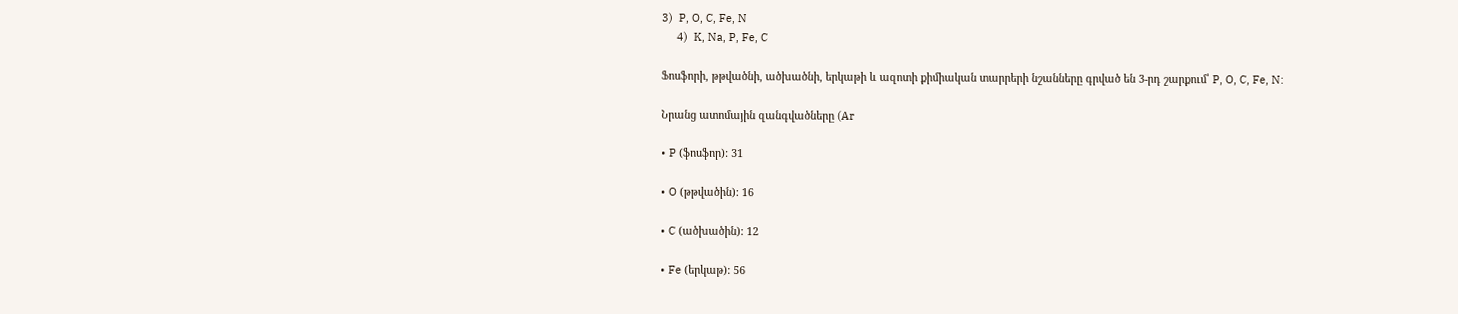3)  P, O, C, Fe, N
     4)  K, Na, P, Fe, C

Ֆոսֆորի, թթվածնի, ածխածնի, երկաթի և ազոտի քիմիական տարրերի նշանները գրված են 3-րդ շարքում՝ P, O, C, Fe, N:

Նրանց ատոմային զանգվածները (Ar

• P (ֆոսֆոր): 31

• O (թթվածին): 16

• C (ածխածին): 12

• Fe (երկաթ): 56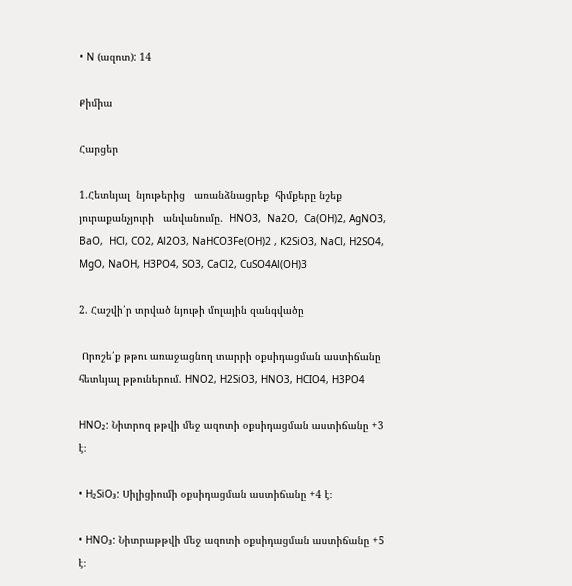• N (ազոտ): 14

Քիմիա

Հարցեր

1.Հետևյալ  նյութերից   առանձնացրեք  հիմքերը նշեք  յուրաքանչյուրի   անվանումը.  HNO3,  Na2O,  Ca(OH)2, AgNO3,  BaO,  HCl, CO2, Al2O3, NaHCO3Fe(OH)2 , K2SiO3, NaCl, H2SO4, MgO, NaOH, H3PO4, SO3, CaCl2, CuSO4Al(OH)3

2. Հաշվի՛ր տրված նյութի մոլային զանգվածը

 Որոշե՛ք թթու առաջացնող տարրի օքսիդացման աստիճանը հետևյալ թթուներում. HNO2, H2SiO3, HNO3, HCIO4, H3PO4

HNO₂: Նիտրոզ թթվի մեջ ազոտի օքսիդացման աստիճանը +3 է։

• H₂SiO₃: Սիլիցիումի օքսիդացման աստիճանը +4 է։

• HNO₃: Նիտրաթթվի մեջ ազոտի օքսիդացման աստիճանը +5 է։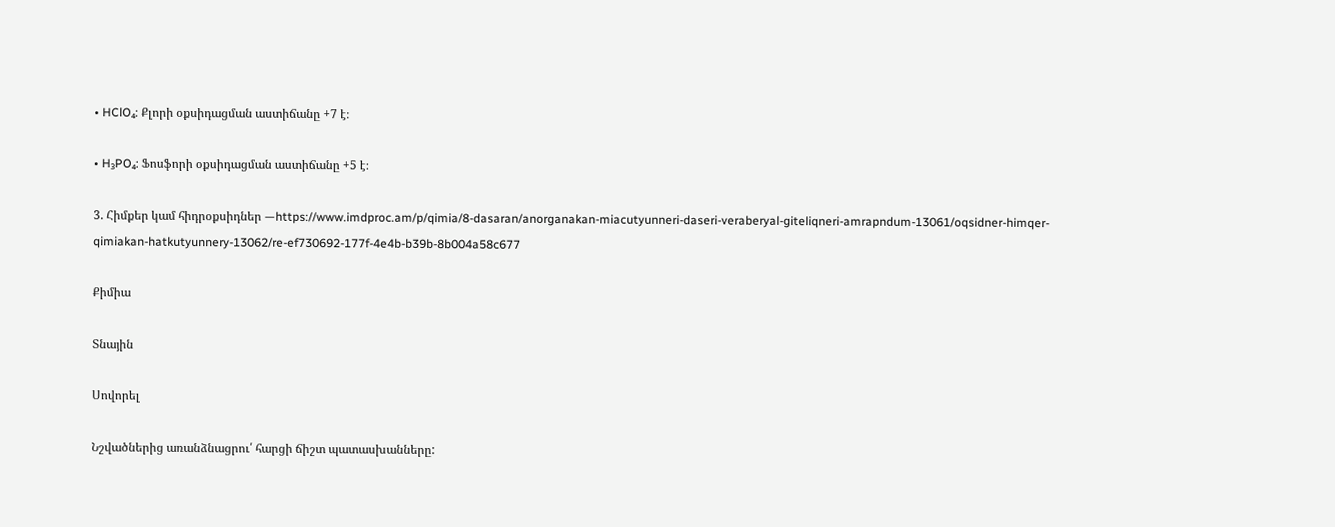• HClO₄: Քլորի օքսիդացման աստիճանը +7 է։

• H₃PO₄: Ֆոսֆորի օքսիդացման աստիճանը +5 է։

3. Հիմքեր կամ հիդրօքսիդներ —https://www.imdproc.am/p/qimia/8-dasaran/anorganakan-miacutyunneri-daseri-veraberyal-giteliqneri-amrapndum-13061/oqsidner-himqer-qimiakan-hatkutyunnery-13062/re-ef730692-177f-4e4b-b39b-8b004a58c677

Քիմիա

Տնային

Սովորել

Նշվածներից առանձնացրու՛ հարցի ճիշտ պատասխանները: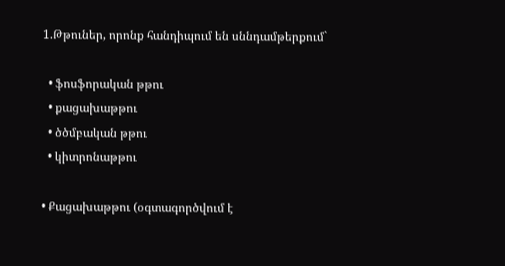1.Թթուներ, որոնք հանդիպում են սննդամթերքում`

  • ֆոսֆորական թթու
  • քացախաթթու
  • ծծմբական թթու
  • կիտրոնաթթու

• Քացախաթթու (օգտագործվում է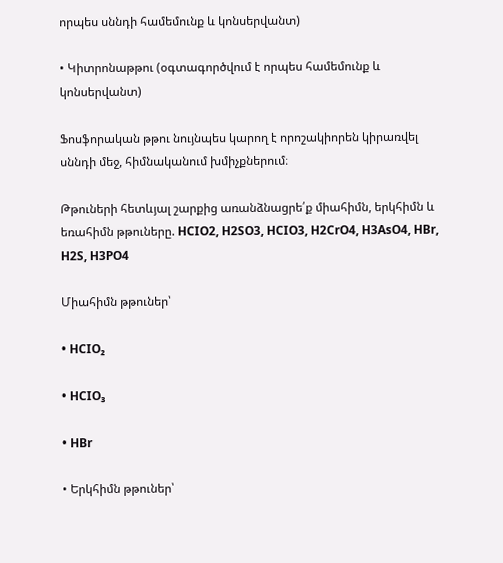որպես սննդի համեմունք և կոնսերվանտ)

• Կիտրոնաթթու (օգտագործվում է որպես համեմունք և կոնսերվանտ)

Ֆոսֆորական թթու նույնպես կարող է որոշակիորեն կիրառվել սննդի մեջ, հիմնականում խմիչքներում։

Թթուների հետևյալ շարքից առանձնացրե՛ք միահիմն, երկհիմն և եռահիմն թթուները. HCIO2, H2SO3, HCIO3, H2CrO4, H3AsO4, HBr, H2S, H3PO4

Միահիմն թթուներ՝

• HCIO₂

• HCIO₃

• HBr

• Երկհիմն թթուներ՝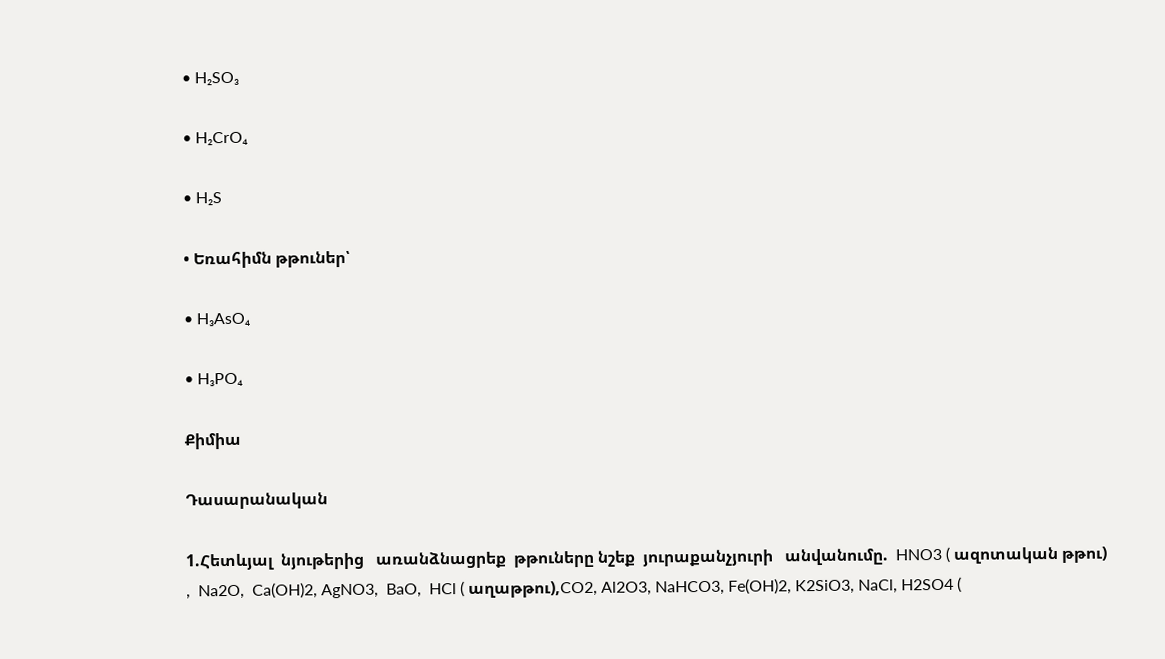• H₂SO₃

• H₂CrO₄

• H₂S

• Եռահիմն թթուներ՝

• H₃AsO₄

• H₃PO₄

Քիմիա

Դասարանական

1.Հետևյալ  նյութերից   առանձնացրեք  թթուները նշեք  յուրաքանչյուրի   անվանումը.  HNO3 ( ազոտական թթու) ,  Na2O,  Ca(OH)2, AgNO3,  BaO,  HCl ( աղաթթու),CO2, Al2O3, NaHCO3, Fe(OH)2, K2SiO3, NaCl, H2SO4 (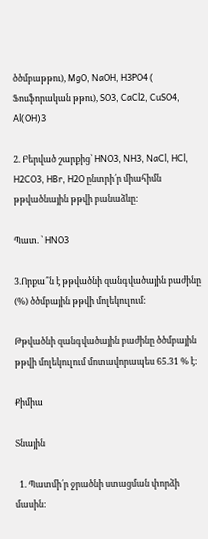ծծմբաթթու), MgO, NaOH, H3PO4 ( Ֆոսֆորական թթու), SO3, CaCl2, CuSO4, Al(OH)3

2. Բերված շարքից՝ HNO3, NH3, NaCl, HCl, H2CO3, HBr, H2O ընտրի՛ր միահիմն թթվածնային թթվի բանաձևը:

Պատ. ՝ HNO3

3.Որքա՞ն է թթվածնի զանգվածային բաժինը (%) ծծմբային թթվի մոլեկուլում:

Թթվածնի զանգվածային բաժինը ծծմբային թթվի մոլեկուլում մոտավորապես 65.31 % է:

Քիմիա

Տնային

  1. Պատմի՛ր ջրածնի ստացման փորձի մասին: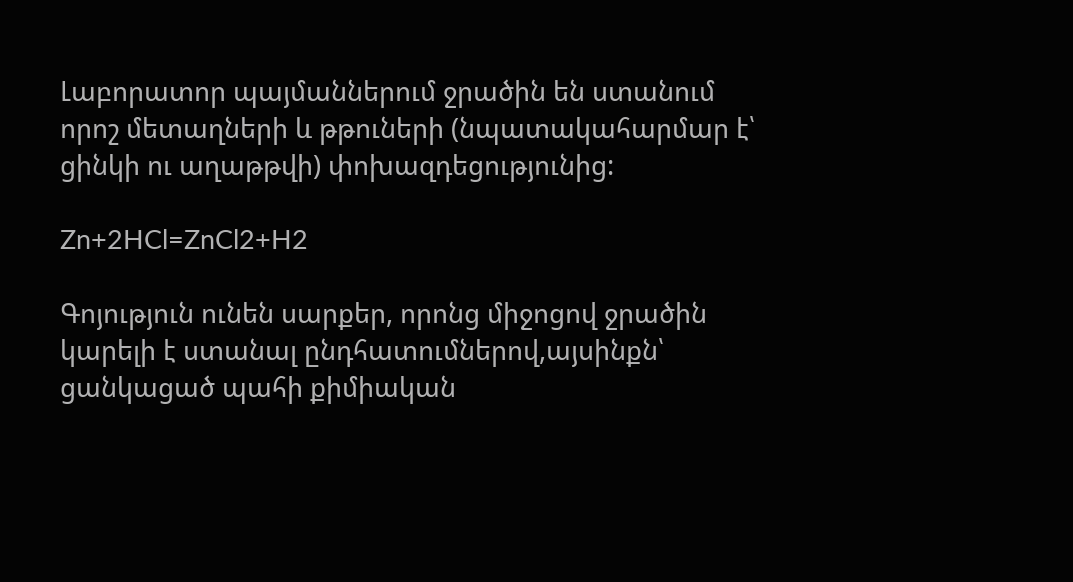Լաբորատոր պայմաններում ջրածին են ստանում որոշ մետաղների և թթուների (նպատակահարմար է՝ ցինկի ու աղաթթվի) փոխազդեցությունից:

Zn+2HCl=ZnCl2+H2

Գոյություն ունեն սարքեր, որոնց միջոցով ջրածին կարելի է ստանալ ընդհատումներով,այսինքն՝ ցանկացած պահի քիմիական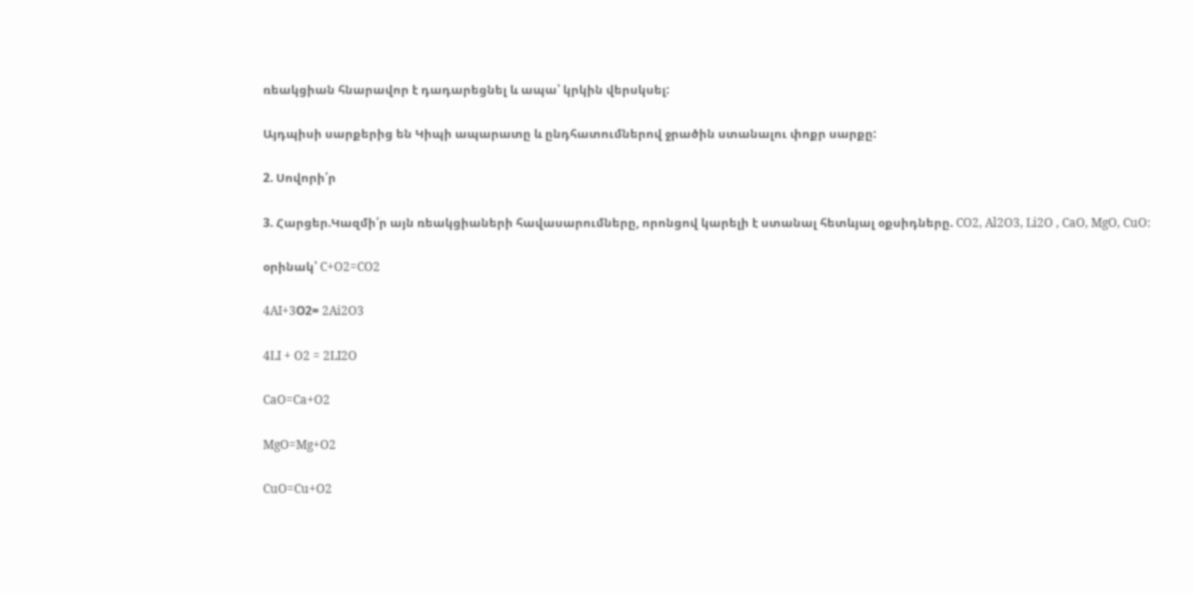ռեակցիան հնարավոր է դադարեցնել և ապա՝ կրկին վերսկսել:

Այդպիսի սարքերից են Կիպի ապարատը և ընդհատումներով ջրածին ստանալու փոքր սարքը:

2. Սովորի՛ր

3. Հարցեր.Կազմի՛ր այն ռեակցիաների հավասարումները, որոնցով կարելի է ստանալ հետևյալ օքսիդները. CO2, Al2O3, Li2O , CaO, MgO, CuO:

օրինակ՝ C+O2=CO2

4AI+3О2= 2Ai2O3

4LI + O2 = 2LI2O

CaO=Ca+O2

MgO=Mg+O2

CuO=Cu+O2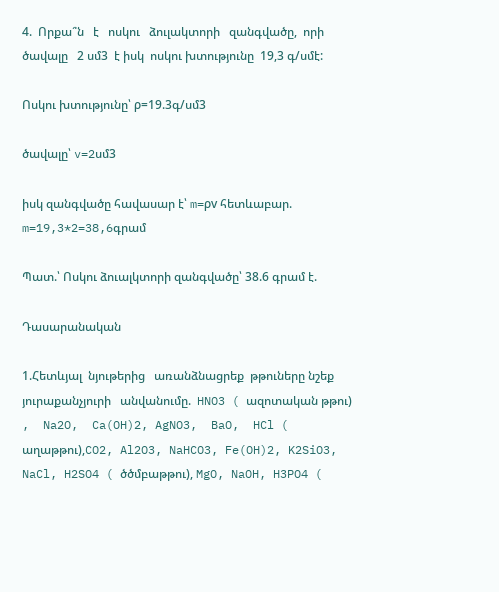4.  Որքա՞ն   է   ոսկու   ձուլակտորի   զանգվածը,  որի   ծավալը   2 սմ3  է իսկ  ոսկու խտությունը  19,3 գ/սմէ:

Ոսկու խտությունը՝ ρ=19.3գ/սմ3

ծավալը՝ v=2սմ3

իսկ զանգվածը հավասար է՝ m=ρv հետևաբար. m=19,3*2=38,6գրամ

Պատ.՝ Ոսկու ձուալկտորի զանգվածը՝ 38.6 գրամ է.

Դասարանական

1.Հետևյալ  նյութերից   առանձնացրեք  թթուները նշեք  յուրաքանչյուրի   անվանումը.  HNO3 ( ազոտական թթու) ,  Na2O,  Ca(OH)2, AgNO3,  BaO,  HCl ( աղաթթու),CO2, Al2O3, NaHCO3, Fe(OH)2, K2SiO3, NaCl, H2SO4 ( ծծմբաթթու), MgO, NaOH, H3PO4 (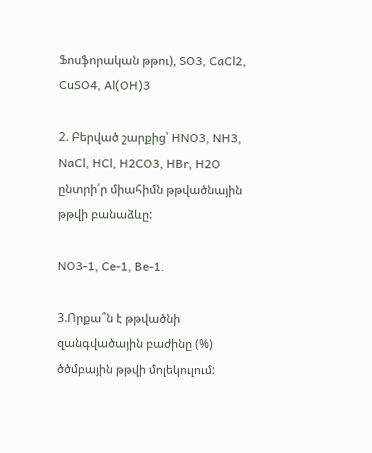Ֆոսֆորական թթու), SO3, CaCl2, CuSO4, Al(OH)3

2. Բերված շարքից՝ HNO3, NH3, NaCl, HCl, H2CO3, HBr, H2O ընտրի՛ր միահիմն թթվածնային թթվի բանաձևը:

NO3-1, Ce-1, Be-1.

3.Որքա՞ն է թթվածնի զանգվածային բաժինը (%) ծծմբային թթվի մոլեկուլում: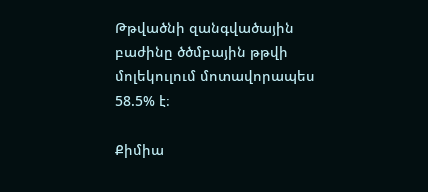Թթվածնի զանգվածային բաժինը ծծմբային թթվի մոլեկուլում մոտավորապես 58.5% է։

Քիմիա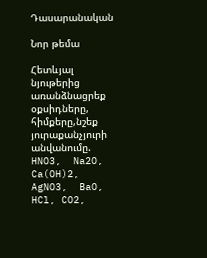Դասարանական

Նոր թեմա

Հետևյալ  նյութերից   առանձնացրեք  օքսիդները, հիմքերը,նշեք  յուրաքանչյուրի   անվանումը.  HNO3,  Na2O,  Ca(OH)2, AgNO3,  BaO,  HCl, CO2,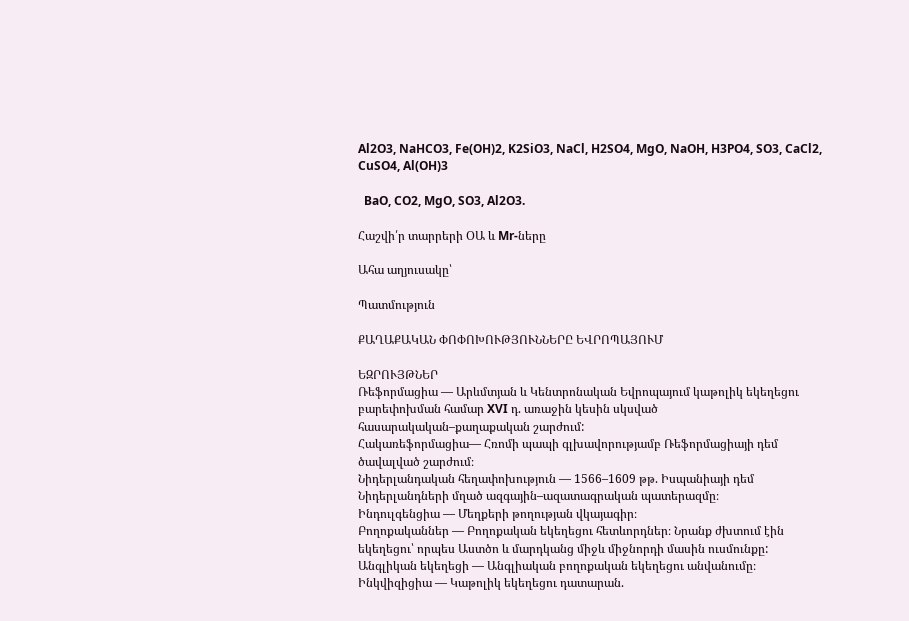Al2O3, NaHCO3, Fe(OH)2, K2SiO3, NaCl, H2SO4, MgO, NaOH, H3PO4, SO3, CaCl2, CuSO4, Al(OH)3

  BaO, CO2, MgO, SO3, Al2O3.

Հաշվի՛ր տարրերի ՕԱ և Mr-ները

Ահա աղյուսակը՝

Պատմություն

ՔԱՂԱՔԱԿԱՆ ՓՈՓՈԽՈՒԹՅՈՒՆՆԵՐԸ ԵՎՐՈՊԱՅՈՒՄ

ԵԶՐՈՒՅԹՆԵՐ
Ռեֆորմացիա — Արևմտյան և Կենտրոնական Եվրոպայում կաթոլիկ եկեղեցու
բարեփոխման համար XVI դ. առաջին կեսին սկսված հասարակական–քաղաքական շարժում:
Հակառեֆորմացիա— Հռոմի պապի գլխավորությամբ Ռեֆորմացիայի դեմ
ծավալված շարժում։
Նիդերլանդական հեղափոխություն — 1566–1609 թթ. Իսպանիայի դեմ Նիդերլանդների մղած ազգային–ազատագրական պատերազմը։
Ինդուլգենցիա — Մեղքերի թողության վկայագիր։
Բողոքականներ — Բողոքական եկեղեցու հետևորդներ։ Նրանք ժխտում էին
եկեղեցու՝ որպես Աստծո և մարդկանց միջև միջնորդի մասին ուսմունքը:
Անգլիկան եկեղեցի — Անգլիական բողոքական եկեղեցու անվանումը։
Ինկվիզիցիա — Կաթոլիկ եկեղեցու դատարան.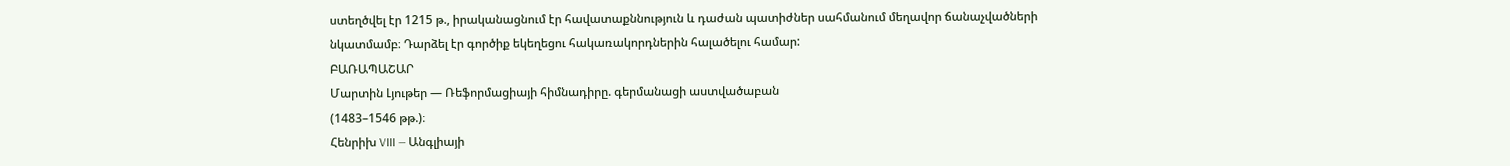ստեղծվել էր 1215 թ., իրականացնում էր հավատաքննություն և դաժան պատիժներ սահմանում մեղավոր ճանաչվածների նկատմամբ։ Դարձել էր գործիք եկեղեցու հակառակորդներին հալածելու համար:
ԲԱՌԱՊԱՇԱՐ
Մարտին Լյութեր — Ռեֆորմացիայի հիմնադիրը. գերմանացի աստվածաբան
(1483–1546 թթ.)։
Հենրիխ VIII — Անգլիայի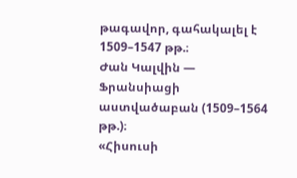թագավոր, գահակալել է 1509–1547 թթ.։
Ժան Կալվին — Ֆրանսիացի աստվածաբան (1509–1564 թթ.)։
«Հիսուսի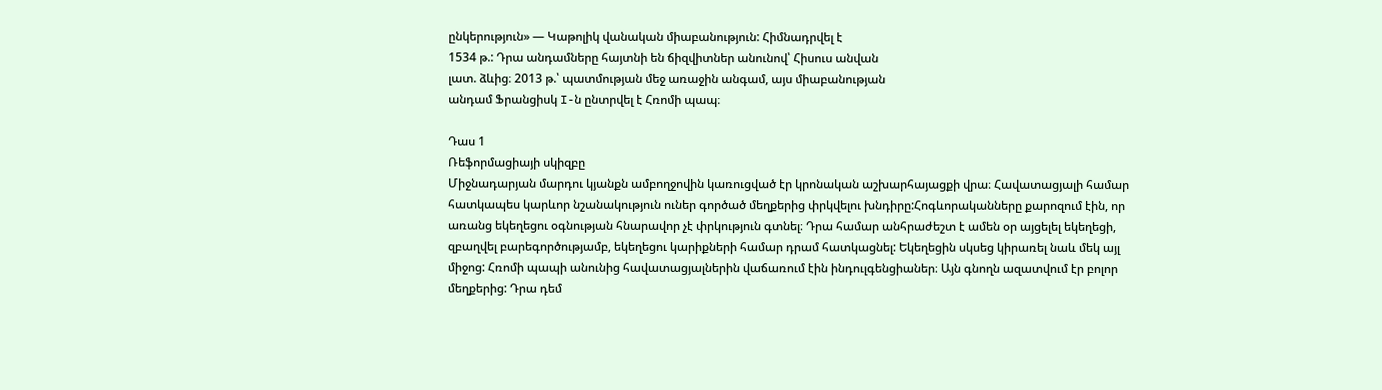ընկերություն» — Կաթոլիկ վանական միաբանություն: Հիմնադրվել է
1534 թ.: Դրա անդամները հայտնի են ճիզվիտներ անունով՝ Հիսուս անվան
լատ. ձևից։ 2013 թ.՝ պատմության մեջ առաջին անգամ, այս միաբանության
անդամ Ֆրանցիսկ I-ն ընտրվել է Հռոմի պապ։

Դաս 1
Ռեֆորմացիայի սկիզբը
Միջնադարյան մարդու կյանքն ամբողջովին կառուցված էր կրոնական աշխարհայացքի վրա։ Հավատացյալի համար հատկապես կարևոր նշանակություն ուներ գործած մեղքերից փրկվելու խնդիրը:Հոգևորականները քարոզում էին, որ առանց եկեղեցու օգնության հնարավոր չէ փրկություն գտնել։ Դրա համար անհրաժեշտ է ամեն օր այցելել եկեղեցի, զբաղվել բարեգործությամբ, եկեղեցու կարիքների համար դրամ հատկացնել: Եկեղեցին սկսեց կիրառել նաև մեկ այլ միջոց: Հռոմի պապի անունից հավատացյալներին վաճառում էին ինդուլգենցիաներ։ Այն գնողն ազատվում էր բոլոր մեղքերից: Դրա դեմ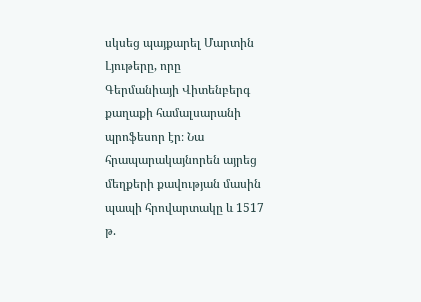սկսեց պայքարել Մարտին Լյութերը, որը
Գերմանիայի Վիտենբերգ քաղաքի համալսարանի պրոֆեսոր էր։ Նա հրապարակայնորեն այրեց մեղքերի քավության մասին պապի հրովարտակը և 1517 թ.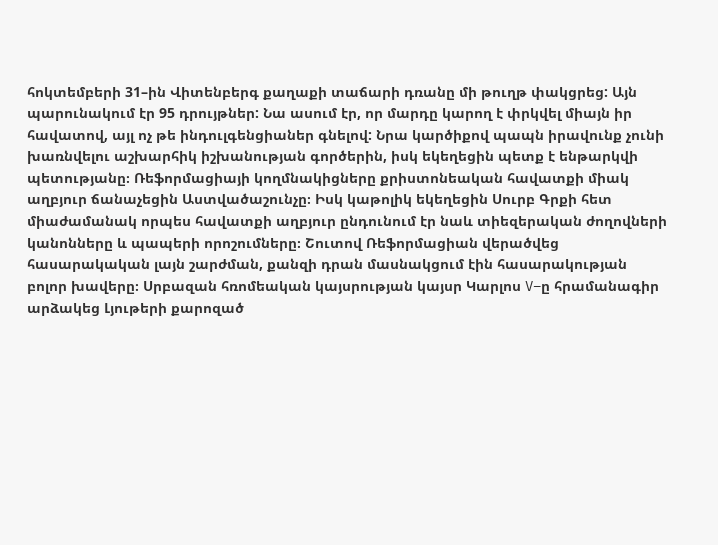հոկտեմբերի 31–ին Վիտենբերգ քաղաքի տաճարի դռանը մի թուղթ փակցրեց: Այն պարունակում էր 95 դրույթներ: Նա ասում էր, որ մարդը կարող է փրկվել միայն իր հավատով, այլ ոչ թե ինդուլգենցիաներ գնելով: Նրա կարծիքով պապն իրավունք չունի խառնվելու աշխարհիկ իշխանության գործերին, իսկ եկեղեցին պետք է ենթարկվի պետությանը։ Ռեֆորմացիայի կողմնակիցները քրիստոնեական հավատքի միակ աղբյուր ճանաչեցին Աստվածաշունչը։ Իսկ կաթոլիկ եկեղեցին Սուրբ Գրքի հետ միաժամանակ որպես հավատքի աղբյուր ընդունում էր նաև տիեզերական ժողովների կանոնները և պապերի որոշումները։ Շուտով Ռեֆորմացիան վերածվեց հասարակական լայն շարժման, քանզի դրան մասնակցում էին հասարակության բոլոր խավերը։ Սրբազան հռոմեական կայսրության կայսր Կարլոս V–ը հրամանագիր արձակեց Լյութերի քարոզած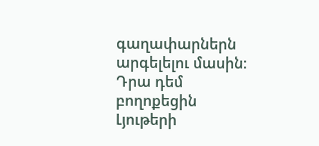գաղափարներն արգելելու մասին։ Դրա դեմ բողոքեցին Լյութերի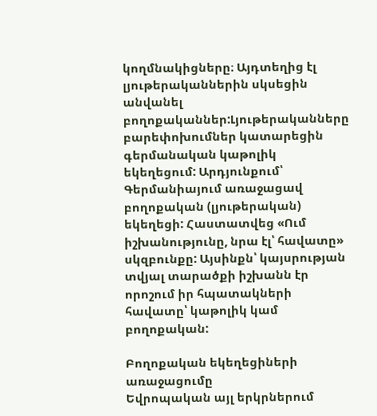կողմնակիցները։ Այդտեղից էլ լյութերականներին սկսեցին անվանել բողոքականներ:Լյութերականները բարեփոխումներ կատարեցին գերմանական կաթոլիկ եկեղեցում: Արդյունքում՝ Գերմանիայում առաջացավ բողոքական (լյութերական) եկեղեցի: Հաստատվեց «Ում իշխանությունը, նրա էլ՝ հավատը» սկզբունքը: Այսինքն՝ կայսրության տվյալ տարածքի իշխանն էր որոշում իր հպատակների հավատը՝ կաթոլիկ կամ բողոքական:

Բողոքական եկեղեցիների առաջացումը
Եվրոպական այլ երկրներում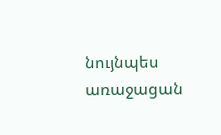նույնպես առաջացան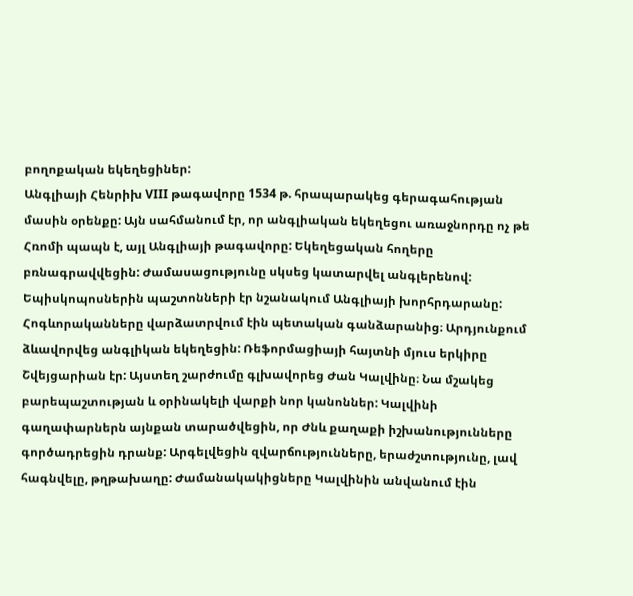բողոքական եկեղեցիներ:
Անգլիայի Հենրիխ VIII թագավորը 1534 թ. հրապարակեց գերագահության մասին օրենքը: Այն սահմանում էր, որ անգլիական եկեղեցու առաջնորդը ոչ թե Հռոմի պապն է, այլ Անգլիայի թագավորը: Եկեղեցական հողերը բռնագրավվեցին: Ժամասացությունը սկսեց կատարվել անգլերենով: Եպիսկոպոսներին պաշտոնների էր նշանակում Անգլիայի խորհրդարանը: Հոգևորականները վարձատրվում էին պետական գանձարանից։ Արդյունքում ձևավորվեց անգլիկան եկեղեցին: Ռեֆորմացիայի հայտնի մյուս երկիրը Շվեյցարիան էր: Այստեղ շարժումը գլխավորեց Ժան Կալվինը։ Նա մշակեց բարեպաշտության և օրինակելի վարքի նոր կանոններ: Կալվինի գաղափարներն այնքան տարածվեցին, որ Ժնև քաղաքի իշխանությունները
գործադրեցին դրանք: Արգելվեցին զվարճությունները, երաժշտությունը, լավ հագնվելը, թղթախաղը: Ժամանակակիցները Կալվինին անվանում էին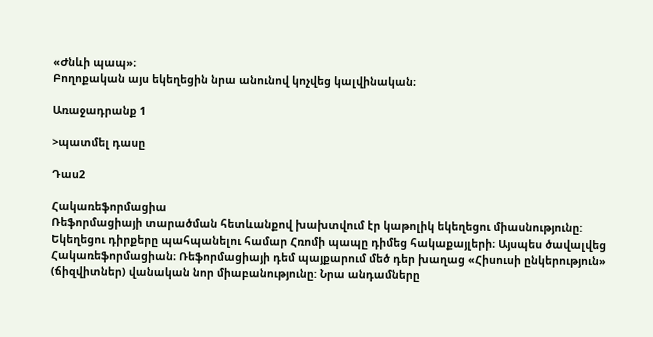«Ժնևի պապ»։
Բողոքական այս եկեղեցին նրա անունով կոչվեց կալվինական։

Առաջադրանք 1

>պատմել դասը

Դաս2

Հակառեֆորմացիա
Ռեֆորմացիայի տարածման հետևանքով խախտվում էր կաթոլիկ եկեղեցու միասնությունը: Եկեղեցու դիրքերը պահպանելու համար Հռոմի պապը դիմեց հակաքայլերի։ Այսպես ծավալվեց Հակառեֆորմացիան։ Ռեֆորմացիայի դեմ պայքարում մեծ դեր խաղաց «Հիսուսի ընկերություն» (ճիզվիտներ) վանական նոր միաբանությունը: Նրա անդամները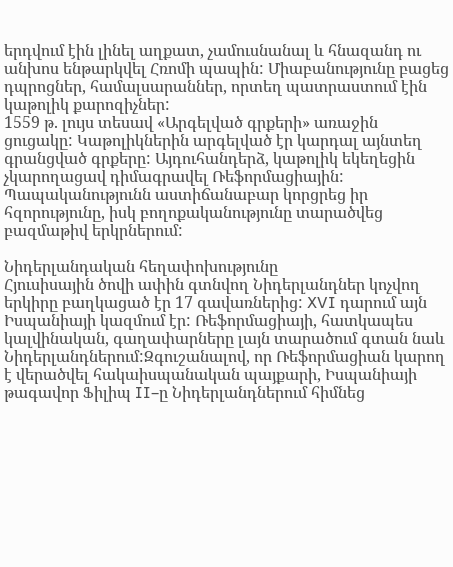երդվում էին լինել աղքատ, չամուսնանալ և հնազանդ ու անխոս ենթարկվել Հռոմի պապին: Միաբանությունը բացեց դպրոցներ, համալսարաններ, որտեղ պատրաստում էին կաթոլիկ քարոզիչներ:
1559 թ. լույս տեսավ «Արգելված գրքերի» առաջին ցուցակը: Կաթոլիկներին արգելված էր կարդալ այնտեղ գրանցված գրքերը: Այդուհանդերձ, կաթոլիկ եկեղեցին չկարողացավ դիմագրավել Ռեֆորմացիային: Պապականությունն աստիճանաբար կորցրեց իր հզորությունը, իսկ բողոքականությունը տարածվեց բազմաթիվ երկրներում:

Նիդերլանդական հեղափոխությունը
Հյուսիսային ծովի ափին գտնվող Նիդերլանդներ կոչվող երկիրը բաղկացած էր 17 գավառներից: XVI դարում այն Իսպանիայի կազմում էր: Ռեֆորմացիայի, հատկապես կալվինական, գաղափարները լայն տարածում գտան նաև Նիդերլանդներում:Զգուշանալով, որ Ռեֆորմացիան կարող է վերածվել հակաիսպանական պայքարի, Իսպանիայի թագավոր Ֆիլիպ II–ը Նիդերլանդներում հիմնեց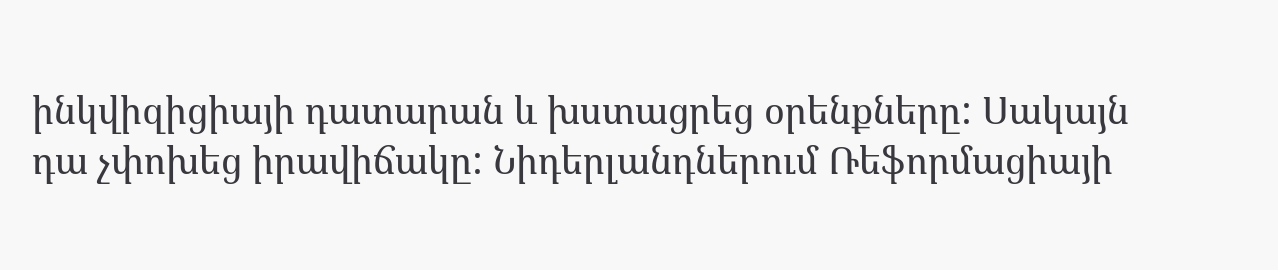ինկվիզիցիայի դատարան և խստացրեց օրենքները: Սակայն
դա չփոխեց իրավիճակը: Նիդերլանդներում Ռեֆորմացիայի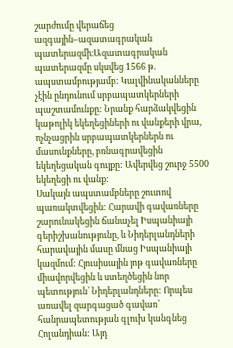շարժումը վերաճեց ազգային–ազատագրական պատերազմի։Ազատագրական պատերազմը սկսվեց 1566 թ. ապստամբությամբ: Կալվինականները չէին ընդունում սրբապատկերների պաշտամունքը: Նրանք հարձակվեցին կաթոլիկ եկեղեցիների ու վանքերի վրա, ոչնչացրին սրբապատկերներն ու մասունքները, բռնագրավեցին եկեղեցական գույքը: Ավերվեց շուրջ 5500 եկեղեցի ու վանք:
Սակայն ապստամբները շուտով պառակտվեցին: Հարավի գավառները շարունակեցին ճանաչել Իսպանիայի գերիշխանությունը, և Նիդերլանդների հարավային մասը մնաց Իսպանիայի կազմում: Հյուսիսային յոթ գավառները միավորվեցին և ստեղծեցին նոր պետություն՝ Նիդերլանդները: Որպես առավել զարգացած գավառ՝ հանրապետության գլուխ կանգնեց Հոլանդիան: Այդ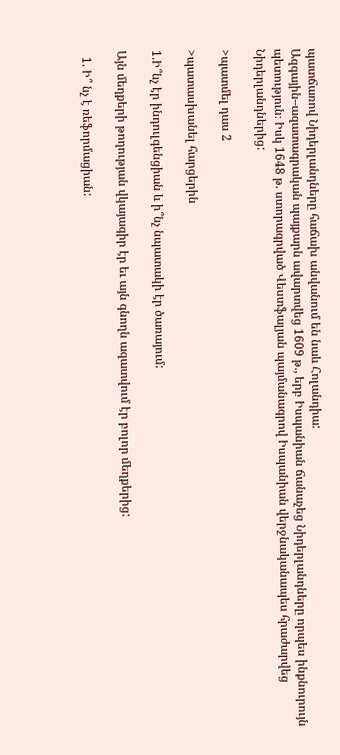պատճառով Նիդերլանդները հաճախ անվանում են նաև Հոլանդիա:
Ազգային–ազատագրական պայքարն ավարտվեց 1609 թ., երբ Իսպանիան ճանաչեց Նիդերլանդները որպես ինքնուրույն պետություն։ Իսկ 1648 թ. ստորագրված Վեստֆալյան պայմանագրով Իսպանիան վերջնականապես հրաժարվեց Նիդերլանդներից:

>պատմել դաս 2

>պատասխանել հարցերին

1.Ի՞նչ էր ինդուլգենցիան և ի՞նչ նպատակի էր ծառայում:

Այն մեղքերի թողության վկայագիր էր եւ այն գնողն ազատվում էր բոլոր մեղքերից:

  1. Ի՞ նչ է ռեֆորմացիան: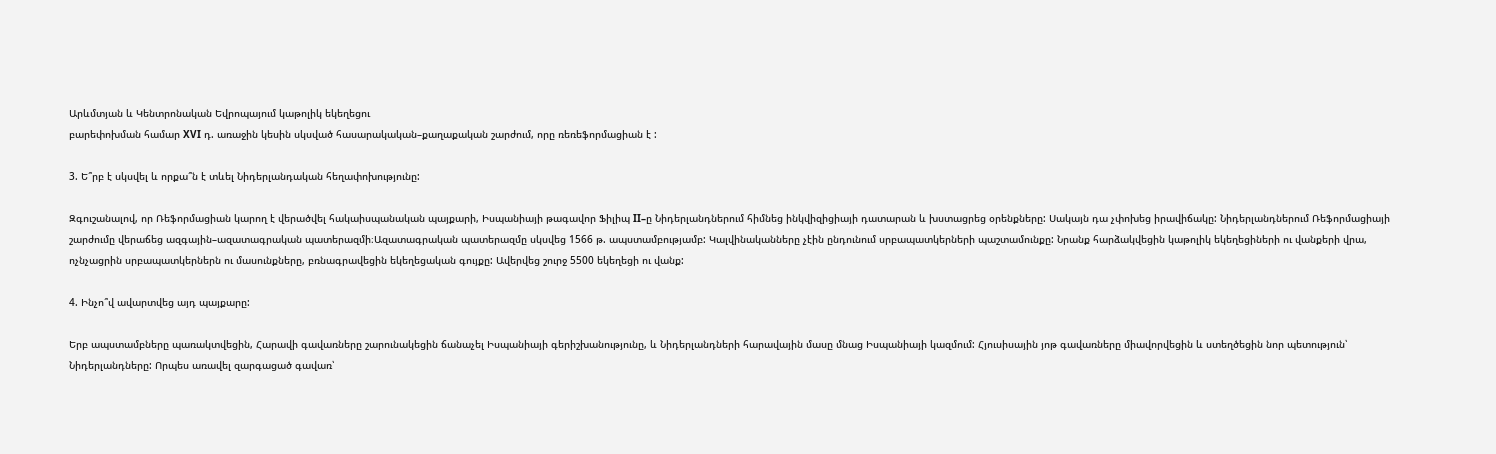Արևմտյան և Կենտրոնական Եվրոպայում կաթոլիկ եկեղեցու
բարեփոխման համար XVI դ. առաջին կեսին սկսված հասարակական–քաղաքական շարժում, որը ռեռեֆորմացիան է :

3. Ե՞րբ է սկսվել և որքա՞ն է տևել Նիդերլանդական հեղափոխությունը:

Զգուշանալով, որ Ռեֆորմացիան կարող է վերածվել հակաիսպանական պայքարի, Իսպանիայի թագավոր Ֆիլիպ II–ը Նիդերլանդներում հիմնեց ինկվիզիցիայի դատարան և խստացրեց օրենքները: Սակայն դա չփոխեց իրավիճակը: Նիդերլանդներում Ռեֆորմացիայի շարժումը վերաճեց ազգային–ազատագրական պատերազմի։Ազատագրական պատերազմը սկսվեց 1566 թ. ապստամբությամբ: Կալվինականները չէին ընդունում սրբապատկերների պաշտամունքը: Նրանք հարձակվեցին կաթոլիկ եկեղեցիների ու վանքերի վրա, ոչնչացրին սրբապատկերներն ու մասունքները, բռնագրավեցին եկեղեցական գույքը: Ավերվեց շուրջ 5500 եկեղեցի ու վանք:

4. Ինչո՞վ ավարտվեց այդ պայքարը:

Երբ ապստամբները պառակտվեցին, Հարավի գավառները շարունակեցին ճանաչել Իսպանիայի գերիշխանությունը, և Նիդերլանդների հարավային մասը մնաց Իսպանիայի կազմում: Հյուսիսային յոթ գավառները միավորվեցին և ստեղծեցին նոր պետություն՝ Նիդերլանդները: Որպես առավել զարգացած գավառ՝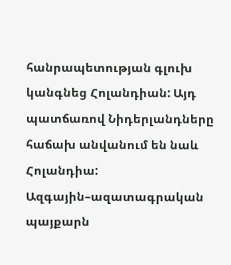հանրապետության գլուխ կանգնեց Հոլանդիան: Այդ պատճառով Նիդերլանդները հաճախ անվանում են նաև Հոլանդիա: Ազգային–ազատագրական պայքարն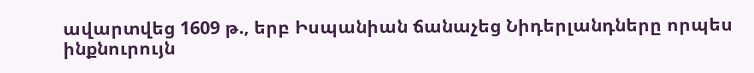ավարտվեց 1609 թ., երբ Իսպանիան ճանաչեց Նիդերլանդները որպես ինքնուրույն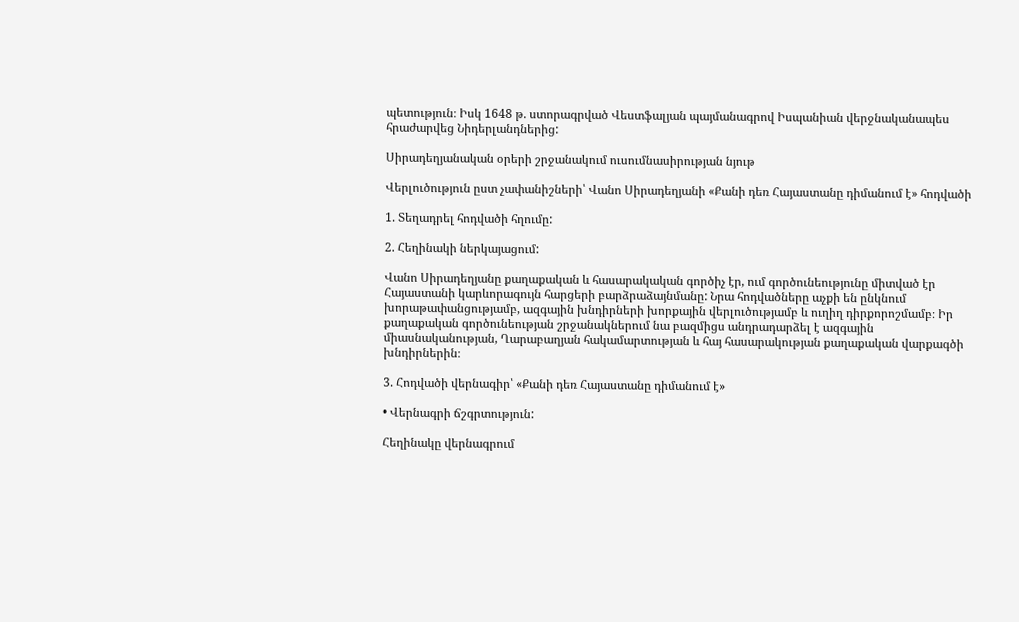պետություն։ Իսկ 1648 թ. ստորագրված Վեստֆալյան պայմանագրով Իսպանիան վերջնականապես հրաժարվեց Նիդերլանդներից:

Սիրադեղյանական օրերի շրջանակում ուսումնասիրության նյութ

Վերլուծություն ըստ չափանիշների՝ Վանո Սիրադեղյանի «Քանի դեռ Հայաստանը դիմանում է» հոդվածի

1. Տեղադրել հոդվածի հղումը:

2. Հեղինակի ներկայացում:

Վանո Սիրադեղյանը քաղաքական և հասարակական գործիչ էր, ում գործունեությունը միտված էր Հայաստանի կարևորագույն հարցերի բարձրաձայնմանը: Նրա հոդվածները աչքի են ընկնում խորաթափանցությամբ, ազգային խնդիրների խորքային վերլուծությամբ և ուղիղ դիրքորոշմամբ։ Իր քաղաքական գործունեության շրջանակներում նա բազմիցս անդրադարձել է ազգային միասնականության, Ղարաբաղյան հակամարտության և հայ հասարակության քաղաքական վարքագծի խնդիրներին։

3. Հոդվածի վերնագիր՝ «Քանի դեռ Հայաստանը դիմանում է»

• Վերնագրի ճշգրտություն:

Հեղինակը վերնագրում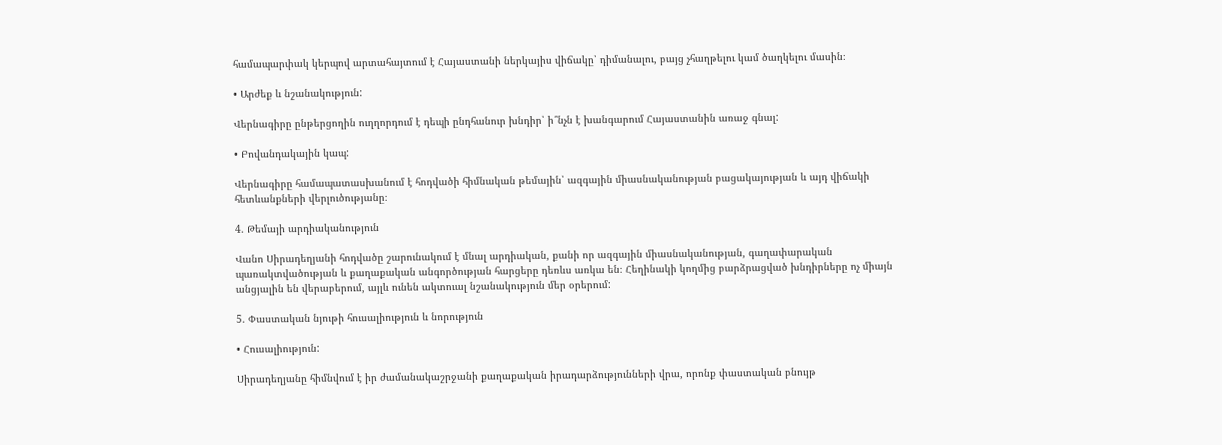համապարփակ կերպով արտահայտում է Հայաստանի ներկայիս վիճակը՝ դիմանալու, բայց չհաղթելու կամ ծաղկելու մասին։

• Արժեք և նշանակություն:

Վերնագիրը ընթերցողին ուղղորդում է դեպի ընդհանուր խնդիր՝ ի՞նչն է խանգարում Հայաստանին առաջ գնալ:

• Բովանդակային կապ:

Վերնագիրը համապատասխանում է հոդվածի հիմնական թեմային՝ ազգային միասնականության բացակայության և այդ վիճակի հետևանքների վերլուծությանը։

4. Թեմայի արդիականություն

Վանո Սիրադեղյանի հոդվածը շարունակում է մնալ արդիական, քանի որ ազգային միասնականության, գաղափարական պառակտվածության և քաղաքական անգործության հարցերը դեռևս առկա են։ Հեղինակի կողմից բարձրացված խնդիրները ոչ միայն անցյալին են վերաբերում, այլև ունեն ակտուալ նշանակություն մեր օրերում:

5. Փաստական նյութի հուսալիություն և նորություն

• Հուսալիություն:

Սիրադեղյանը հիմնվում է իր ժամանակաշրջանի քաղաքական իրադարձությունների վրա, որոնք փաստական բնույթ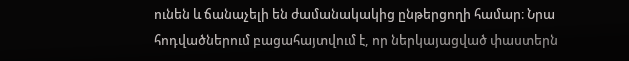ունեն և ճանաչելի են ժամանակակից ընթերցողի համար։ Նրա հոդվածներում բացահայտվում է, որ ներկայացված փաստերն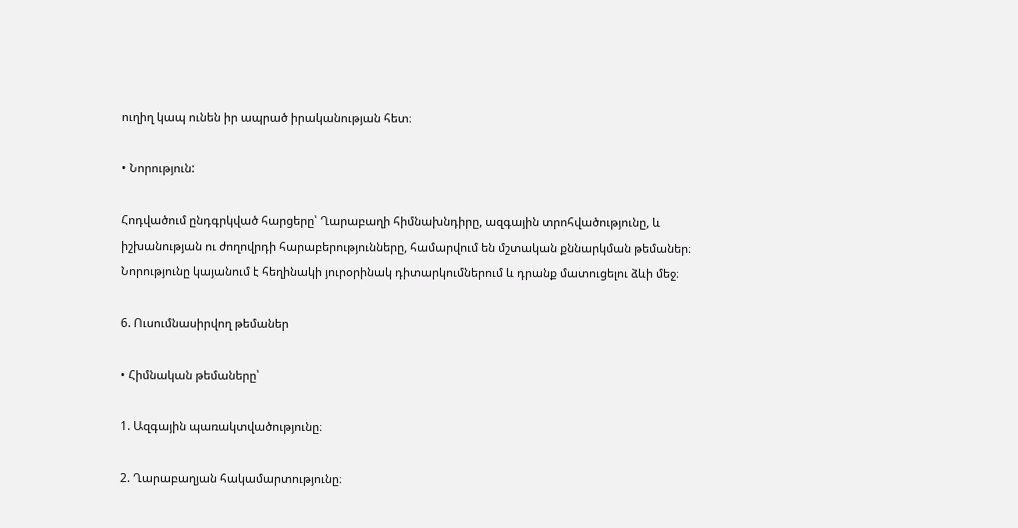ուղիղ կապ ունեն իր ապրած իրականության հետ։

• Նորություն:

Հոդվածում ընդգրկված հարցերը՝ Ղարաբաղի հիմնախնդիրը, ազգային տրոհվածությունը, և իշխանության ու ժողովրդի հարաբերությունները, համարվում են մշտական քննարկման թեմաներ։ Նորությունը կայանում է հեղինակի յուրօրինակ դիտարկումներում և դրանք մատուցելու ձևի մեջ։

6. Ուսումնասիրվող թեմաներ

• Հիմնական թեմաները՝

1. Ազգային պառակտվածությունը։

2. Ղարաբաղյան հակամարտությունը։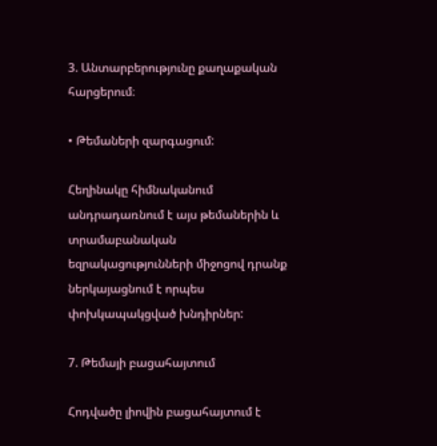3. Անտարբերությունը քաղաքական հարցերում։

• Թեմաների զարգացում:

Հեղինակը հիմնականում անդրադառնում է այս թեմաներին և տրամաբանական եզրակացությունների միջոցով դրանք ներկայացնում է որպես փոխկապակցված խնդիրներ:

7. Թեմայի բացահայտում

Հոդվածը լիովին բացահայտում է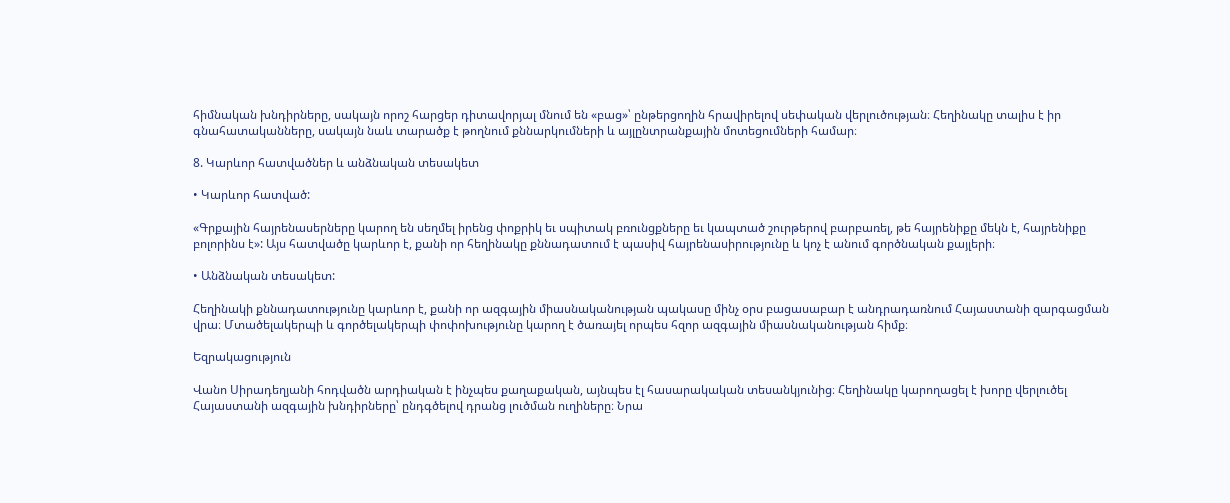հիմնական խնդիրները, սակայն որոշ հարցեր դիտավորյալ մնում են «բաց»՝ ընթերցողին հրավիրելով սեփական վերլուծության։ Հեղինակը տալիս է իր գնահատականները, սակայն նաև տարածք է թողնում քննարկումների և այլընտրանքային մոտեցումների համար։

8. Կարևոր հատվածներ և անձնական տեսակետ

• Կարևոր հատված:

«Գրքային հայրենասերները կարող են սեղմել իրենց փոքրիկ եւ սպիտակ բռունցքները եւ կապտած շուրթերով բարբառել, թե հայրենիքը մեկն է, հայրենիքը բոլորինս է»: Այս հատվածը կարևոր է, քանի որ հեղինակը քննադատում է պասիվ հայրենասիրությունը և կոչ է անում գործնական քայլերի։

• Անձնական տեսակետ:

Հեղինակի քննադատությունը կարևոր է, քանի որ ազգային միասնականության պակասը մինչ օրս բացասաբար է անդրադառնում Հայաստանի զարգացման վրա։ Մտածելակերպի և գործելակերպի փոփոխությունը կարող է ծառայել որպես հզոր ազգային միասնականության հիմք։

Եզրակացություն

Վանո Սիրադեղյանի հոդվածն արդիական է ինչպես քաղաքական, այնպես էլ հասարակական տեսանկյունից։ Հեղինակը կարողացել է խորը վերլուծել Հայաստանի ազգային խնդիրները՝ ընդգծելով դրանց լուծման ուղիները։ Նրա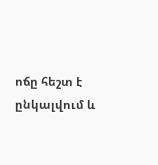ոճը հեշտ է ընկալվում և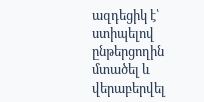ազդեցիկ է՝ ստիպելով ընթերցողին մտածել և վերաբերվել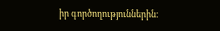իր գործողություններին։